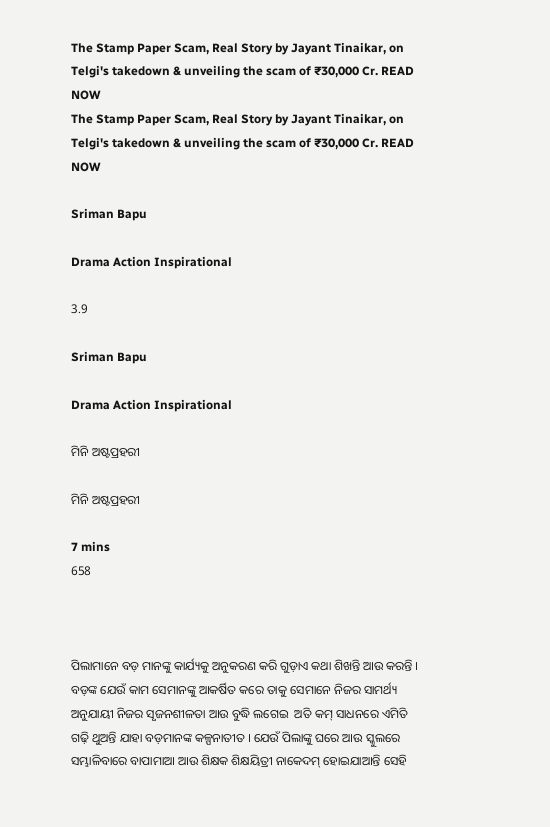The Stamp Paper Scam, Real Story by Jayant Tinaikar, on Telgi's takedown & unveiling the scam of ₹30,000 Cr. READ NOW
The Stamp Paper Scam, Real Story by Jayant Tinaikar, on Telgi's takedown & unveiling the scam of ₹30,000 Cr. READ NOW

Sriman Bapu

Drama Action Inspirational

3.9

Sriman Bapu

Drama Action Inspirational

ମିନି ଅଷ୍ଟପ୍ରହରୀ

ମିନି ଅଷ୍ଟପ୍ରହରୀ

7 mins
658



ପିଲାମାନେ ବଡ଼ ମାନଙ୍କୁ କାର୍ଯ୍ୟକୁ ଅନୁକରଣ କରି ଗୁଡ଼ାଏ କଥା ଶିଖନ୍ତି ଆଉ କରନ୍ତି । ବଡ଼ଙ୍କ ଯେଉଁ କାମ ସେମାନଙ୍କୁ ଆକର୍ଷିତ କରେ ତାକୁ ସେମାନେ ନିଜର ସାମର୍ଥ୍ୟ ଅନୁଯାୟୀ ନିଜର ସୃଜନଶୀଳତା ଆଉ ବୁଦ୍ଧି ଲଗେଇ  ଅତି କମ୍ ସାଧନରେ ଏମିତି ଗଢ଼ି ଥୁଅନ୍ତି ଯାହା ବଡ଼ମାନଙ୍କ କଳ୍ପନାତୀତ । ଯେଉଁ ପିଲାଙ୍କୁ ଘରେ ଆଉ ସ୍କୁଲରେ ସମ୍ଭାଳିବାରେ ବାପାମାଆ ଆଉ ଶିକ୍ଷକ ଶିକ୍ଷୟିତ୍ରୀ ନାକେଦମ୍ ହୋଇଯାଆନ୍ତି ସେହି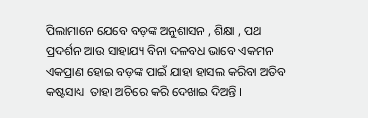ପିଲାମାନେ ଯେବେ ବଡ଼ଙ୍କ ଅନୁଶାସନ , ଶିକ୍ଷା , ପଥ ପ୍ରଦର୍ଶନ ଆଉ ସାହାଯ୍ୟ ବିନା ଦଳବଧ ଭାବେ ଏକମନ ଏକପ୍ରାଣ ହୋଇ ବଡ଼ଙ୍କ ପାଇଁ ଯାହା ହାସଲ କରିବା ଅତିବ କଷ୍ଟସାଧ୍ୟ  ତାହା ଅଚିରେ କରି ଦେଖାଇ ଦିଅନ୍ତି ।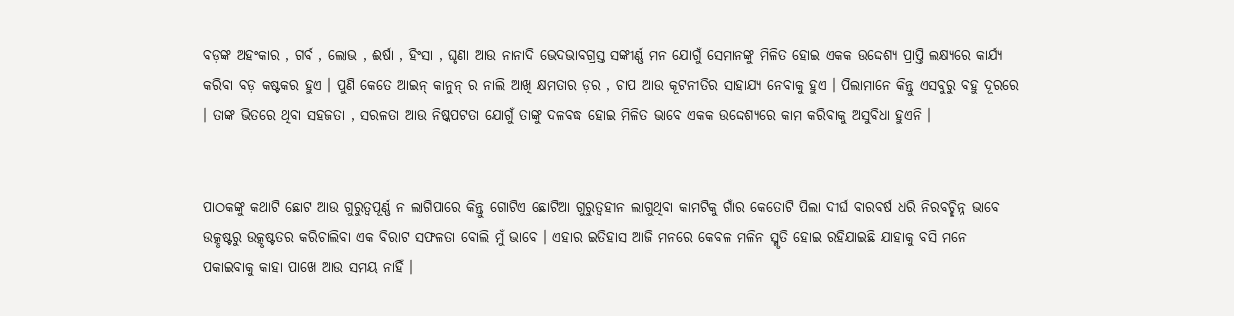ବଡ଼ଙ୍କ ଅହଂକାର , ଗର୍ବ , ଲୋଭ , ଈର୍ଷା , ହିଂସା , ଘୃଣା ଆଉ ନାନାଦି ଭେଦଭାବଗ୍ରସ୍ତ ସଙ୍କୀର୍ଣ୍ଣ ମନ ଯୋଗୁଁ ସେମାନଙ୍କୁ ମିଳିତ ହୋଇ ଏକକ ଉଦ୍ଦେଶ୍ୟ ପ୍ରାପ୍ତି ଲକ୍ଷ୍ୟରେ କାର୍ଯ୍ୟ କରିବା ବଡ଼ କଷ୍ଟକର ହୁଏ । ପୁଣି କେତେ ଆଇନ୍ କାନୁନ୍ ର ନାଲି ଆଖି କ୍ଷମତାର ଡ଼ର , ଚାପ ଆଉ କୂଟନୀତିର ସାହାଯ୍ୟ ନେବାକୁ ହୁଏ । ପିଲାମାନେ କିନ୍ତୁ ଏସବୁରୁ ବହୁ ଦୂରରେ । ତାଙ୍କ ଭିତରେ ଥିବା ସହଜତା , ସରଳତା ଆଉ ନିଷ୍କପଟତା ଯୋଗୁଁ ତାଙ୍କୁ ଦଳବଦ୍ଧ ହୋଇ ମିଳିତ ଭାବେ ଏକକ ଉଦ୍ଦେଶ୍ୟରେ କାମ କରିବାକୁ ଅସୁବିଧା ହୁଏନି ।


ପାଠକଙ୍କୁ କଥାଟି ଛୋଟ ଆଉ ଗୁରୁତ୍ୱପୂର୍ଣ୍ଣ ନ ଲାଗିପାରେ କିନ୍ତୁ ଗୋଟିଏ ଛୋଟିଆ ଗୁରୁତ୍ୱହୀନ ଲାଗୁଥିବା କାମଟିକୁ ଗାଁର କେତୋଟି ପିଲା ଦୀର୍ଘ ବାରବର୍ଷ ଧରି ନିରବଚ୍ଛିନ୍ନ ଭାବେ ଉତ୍କୃଷ୍ଟରୁ ଉତ୍କୃଷ୍ଟତର କରିଚାଲିବା ଏକ ବିରାଟ ସଫଳତା ବୋଲି ମୁଁ ଭାବେ । ଏହାର ଇତିହାସ ଆଜି ମନରେ କେବଳ ମଳିନ ସ୍ମୃତି ହୋଇ ରହିଯାଇଛି ଯାହାକୁ ବସି ମନେ ପକାଇବାକୁ କାହା ପାଖେ ଆଉ ସମୟ ନାହିଁ ।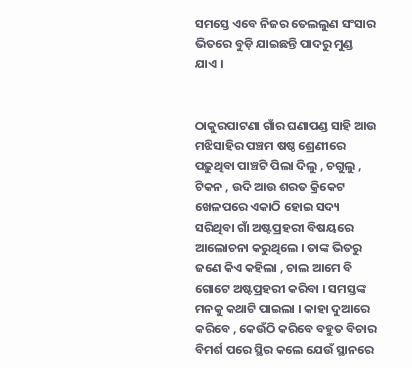ସମସ୍ତେ ଏବେ ନିଜର ତେଲଲୁଣ ସଂସାର ଭିତରେ ବୁଡ଼ି ଯାଇଛନ୍ତି ପାଦରୁ ମୁଣ୍ଡ ଯାଏ ।


ଠାକୁରପାଟଣା ଗାଁର ଘଣାପଣ୍ଡ ସାହି ଆଉ ମଝିସାହିର ପଞ୍ଚମ ଷଷ୍ଠ ଶ୍ରେଣୀରେ ପଢ଼ୁଥିବା ପାଞ୍ଚଟି ପିଲା ଦିଲୁ , ଚଗୁଲୁ , ଟିକନ , ଉଦି ଆଉ ଶରତ କ୍ରିକେଟ ଖେଳପରେ ଏକାଠି ହୋଇ ସଦ୍ୟ ସରିଥିବା ଗାଁ ଅଷ୍ଟପ୍ରହରୀ ବିଷୟରେ ଆଲୋଚନା କରୁଥିଲେ । ତାଙ୍କ ଭିତରୁ ଜଣେ କିଏ କହିଲା , ଚାଲ ଆମେ ବି ଗୋଟେ ଅଷ୍ଟପ୍ରହରୀ କରିବା । ସମସ୍ତଙ୍କ ମନକୁ କଥାଟି ପାଇଲା । କାହା ଦୁଆରେ କରିବେ , କେଉଁଠି କରିବେ ବ‌ହୁତ ବିଚାର ବିମର୍ଶ ପରେ ସ୍ଥିର କଲେ ଯେଉଁ ସ୍ଥାନରେ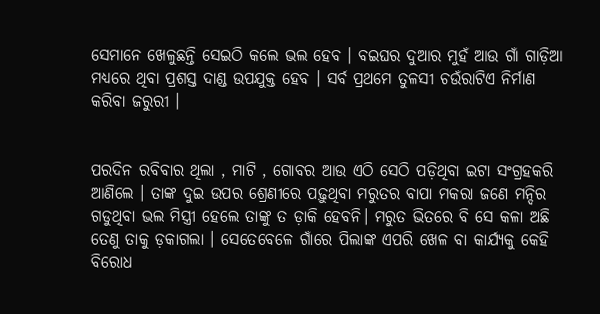ସେମାନେ ଖେଳୁଛନ୍ତି ସେଇଠି କଲେ ଭଲ ହେବ । ବଇଘର ଦୁଆର ମୁହଁ ଆଉ ଗାଁ ଗାଡ଼ିଆ ମଧ୍ୟରେ ଥିବା ପ୍ରଶସ୍ତ ଦାଣ୍ଡ ଉପଯୁକ୍ତ ହେବ । ସର୍ବ ପ୍ରଥମେ ତୁଳସୀ ଚଉଁରାଟିଏ ନିର୍ମାଣ କରିବା ଜରୁରୀ ।


ପରଦିନ ରବିବାର ଥିଲା , ମାଟି , ଗୋବର ଆଉ ଏଠି ସେଠି ପଡ଼ିଥିବା ଇଟା ସଂଗ୍ରହକରି ଆଣିଲେ । ତାଙ୍କ ‌ଦୁଇ ଉପର ଶ୍ରେଣୀରେ ପଢ଼ୁଥିବା ମରୁତର ବାପା ମକରା ଜଣେ ମନ୍ଦିର ଗଡୁଥିବା ଭଲ ମିସ୍ତ୍ରୀ ହେଲେ ତାଙ୍କୁ ତ ଡ଼ାକି ହେବନି। ମରୁତ ଭିତରେ ବି ସେ କଳା ଅଛି  ତେଣୁ ତାକୁ ଡ଼କାଗଲା । ସେତେବେଳେ ଗାଁରେ ପିଲାଙ୍କ ଏପରି ଖେଳ ବା କାର୍ଯ୍ୟକୁ କେହି ବିରୋଧ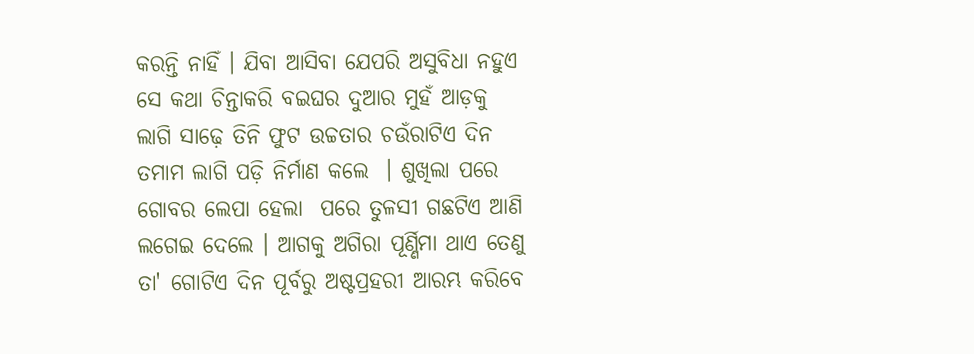କରନ୍ତି ନାହିଁ । ଯିବା ଆସିବା ଯେପରି ଅସୁବିଧା ନହୁଏ ସେ କଥା ଚିନ୍ତାକରି ବଇଘର ଦୁଆର ମୁହଁ ଆଡ଼କୁ ଲାଗି ସାଢ଼େ ତିନି ଫୁଟ ଉଚ୍ଚତାର ଚଉଁରାଟିଏ ଦିନ ତମାମ ଲାଗି ପଡ଼ି ନିର୍ମାଣ କଲେ  । ଶୁଖିଲା ପରେ ଗୋବର ଲେପା ହେଲା  ପରେ ତୁଳସୀ ଗଛଟିଏ ଆଣି ଲଗେଇ ଦେଲେ । ଆଗକୁ ଅଗିରା ପୂର୍ଣ୍ଣିମା ଥାଏ ତେଣୁ ତା' ଗୋଟିଏ ଦିନ ପୂର୍ବରୁ ଅଷ୍ଟପ୍ରହରୀ ଆରମ୍ଭ କରିବେ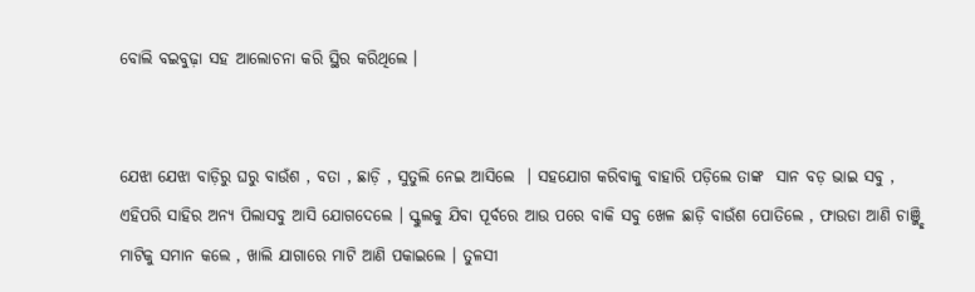ବୋଲି ବଇବୁଢ଼ା ସହ ଆଲୋଚନା କରି ସ୍ଥିର କରିଥିଲେ ।


ଯେଝା ଯେଝା ବାଡ଼ିରୁ ଘରୁ ବାଉଁଶ , ବତା , ଛାଡ଼ି , ସୁତୁଲି ନେଇ ଆସିଲେ  । ସହଯୋଗ କରିବାକୁ ବାହାରି ପଡ଼ିଲେ ତାଙ୍କ  ସାନ ବଡ଼ ଭାଇ ସବୁ , ଏହିପରି ସାହିର ଅନ୍ୟ ପିଲାସବୁ ଆସି ଯୋଗଦେଲେ । ସ୍କୁଲକୁ ଯିବା ପୂର୍ବରେ ଆଉ ପରେ ବାକି ସବୁ ଖେଳ ଛାଡ଼ି ବାଉଁଶ ପୋତିଲେ , ଫାଉଡା ଆଣି ଚାଞ୍ଜ୍ଛି ମାଟିକୁ ସମାନ କଲେ , ଖାଲି ଯାଗାରେ ମାଟି ଆଣି ପକାଇଲେ । ତୁଳସୀ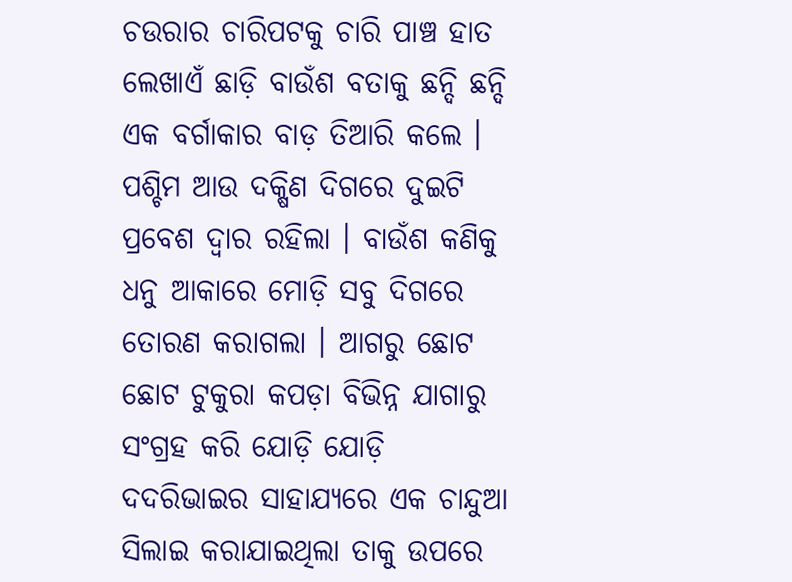ଚଉରାର ଚାରିପଟକୁ ଚାରି ପାଞ୍ଚ ହାତ ଲେଖାଏଁ ଛାଡ଼ି ବାଉଁଶ ବତାକୁ ଛନ୍ଦି ଛନ୍ଦି ଏକ ବର୍ଗାକାର ବାଡ଼ ତିଆରି କଲେ । ପଶ୍ଚିମ ଆଉ ଦକ୍ଷିଣ ଦିଗରେ ଦୁଇଟି ପ୍ରବେଶ ଦ୍ଵାର ରହିଲା । ବାଉଁଶ କଣିକୁ ଧନୁ ଆକାରେ ମୋଡ଼ି ସବୁ ଦିଗରେ ତୋରଣ କରାଗଲା । ଆଗରୁ ଛୋଟ ଛୋଟ ଟୁକୁରା କପଡ଼ା ବିଭିନ୍ନ ଯାଗାରୁ ସଂଗ୍ରହ କରି ଯୋଡ଼ି ଯୋଡ଼ି ଦଦରିଭାଇର ସାହାଯ୍ୟରେ ଏକ ଚାନ୍ଦୁଆ ସିଲାଇ କରାଯାଇଥିଲା ତାକୁ ଉପରେ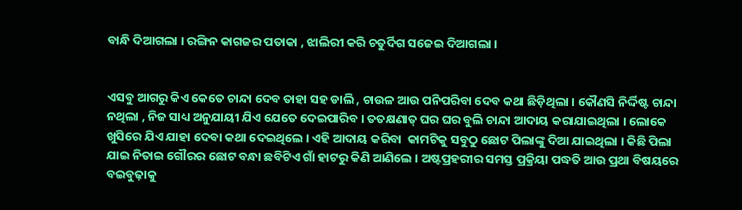ବାନ୍ଧି ଦିଆଗଲା । ରଙ୍ଗିନ କାଗଜର ପତାକା , ଝାଲିରୀ କରି ଚତୁର୍ଦିଗ ସଜେଇ ଦିଆଗଲା ।


ଏସବୁ ଆଗରୁ କିଏ କେତେ ଚାନ୍ଦା ଦେବ ତାହା ସହ ଡାଲି , ଚାଉଳ ଆଉ ପନିପରିବା ଦେବ କଥା ଛିଡ଼ିଥିଲା । କୌଣସି ନିର୍ଦ୍ଦିଷ୍ଟ ଚାନ୍ଦା ନଥିଲା , ନିଜ ସାଧ୍ୟ ଅନୁଯାୟୀ ଯିଏ ଯେତେ ଦେଇପାରିବ । ତତକ୍ଷଣାତ୍ ଘର ଘର ବୁଲି ଚାନ୍ଦା ଆଦାୟ କରାଯାଇଥିଲା । ଲୋକେ  ଖୁସିରେ ଯିଏ ଯାହା ଦେବା କଥା ଦେଇଥିଲେ । ଏହି ଆଦାୟ କରିବା  କାମଟିକୁ ସବୁଠୁ ଛୋଟ ପିଲାଙ୍କୁ ଦିଆ ଯାଇଥିଲା । କିଛି ପିଲା ଯାଇ ନିତାଇ ଗୌରର ଛୋଟ ବନ୍ଧା ଛବିଟିଏ ଗାଁ ହାଟରୁ କିଣି ଆଣିଲେ । ଅଷ୍ଟପ୍ରହରୀର ସମସ୍ତ ପ୍ରକ୍ରିୟା ପଦ୍ଧତି ଆଉ ପ୍ରଥା ବିଷୟରେ ବଇବୁଢ଼ାକୁ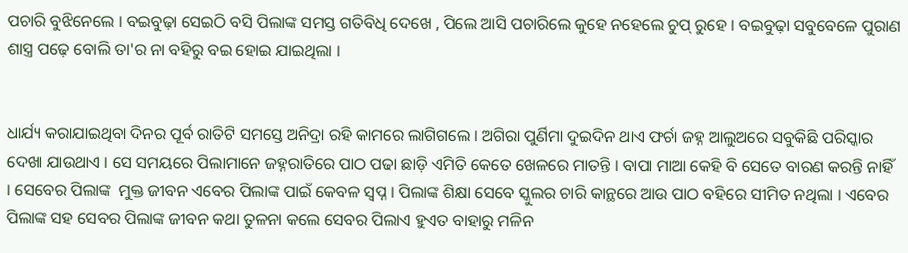ପଚାରି ବୁଝିନେଲେ । ବଇବୁଢ଼ା ସେଇଠି ବସି ପିଲାଙ୍କ ସମସ୍ତ ଗତିବିଧି ଦେଖେ , ପିଲେ ଆସି ପଚାରିଲେ କୁହେ ନହେଲେ ଚୁପ୍ ରୁହେ । ବଇବୁଢ଼ା ସବୁବେଳେ ପୁରାଣ ଶାସ୍ତ୍ର ପଢ଼େ ବୋଲି ତା'ର ନା ବହିରୁ ବଇ ହୋଇ ଯାଇଥିଲା ।


ଧାର୍ଯ୍ୟ କରାଯାଇଥିବା ଦିନର ପୂର୍ବ ରାତିଟି ସମସ୍ତେ ଅନିଦ୍ରା ରହି କାମରେ ଲାଗିଗଲେ । ଅଗିରା ପୁର୍ଣିମା ଦୁଇଦିନ ଥାଏ ଫର୍ଚା ଜହ୍ନ ଆଲୁଅରେ ସବୁକିଛି ପରିସ୍କାର ଦେଖା ଯାଉଥାଏ । ସେ ସମୟରେ ପିଲାମାନେ ଜହ୍ନରାତିରେ ପାଠ ପଢା ଛାଡ଼ି ଏମିତି କେତେ ଖେଳରେ ମାତନ୍ତି । ବାପା ମାଆ କେହି ବି ସେତେ ବାରଣ କରନ୍ତି ନାହିଁ । ସେବେର ପିଲାଙ୍କ  ମୁକ୍ତ ଜୀବନ ଏବେର ପିଲାଙ୍କ ପାଇଁ କେବଳ ସ୍ୱପ୍ନ । ପିଲାଙ୍କ ଶିକ୍ଷା ସେବେ ସ୍କୁଲର ଚାରି କାନ୍ଥରେ ଆଉ ପାଠ ବହିରେ ସୀମିତ ନଥିଲା । ଏବେର ପିଲାଙ୍କ ସହ ସେବର ପିଲାଙ୍କ ଜୀବନ କଥା ତୁଳନା କଲେ ସେବର ପିଲାଏ ହୁଏତ ବାହାରୁ ମଳିନ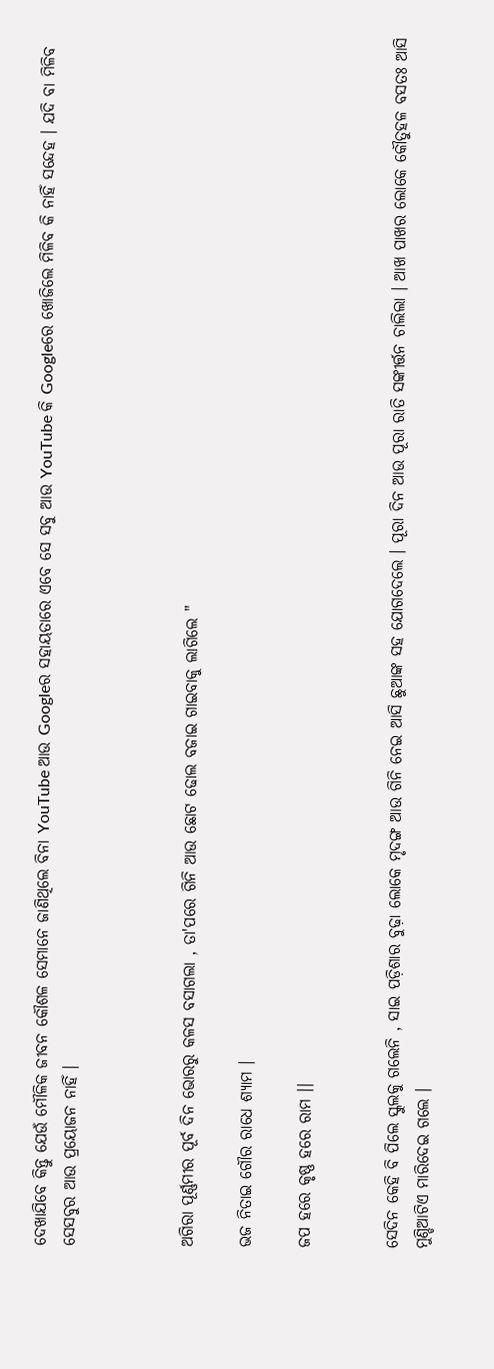ଦେଖାଯିବେ କିନ୍ତୁ ଯେଉଁ ମୌଳିକ ଜୀବନ କୌଶଳ ସେମାନେ ଜାଣିଥିଲେ ବିନା YouTube ଆଉ Googleର ସହାୟତାରେ ଏବେ ସେ ସବୁ ଆଉ YouTube କି Googleରେ ଖୋଜିଲେ ମିଳିବ କି ନାହିଁ ସନ୍ଦେହ । ଯଦି ବା ମିଳିବ ସେସବୁର ଆଉ ପ୍ରୟୋଜନ ନାହିଁ ।



ଅଗିରା ପୂର୍ଣ୍ଣମୀର ପୂର୍ବ ଦିନ ଭୋରରୁ କଳସ ବସାଗଲା , ତା'ପରେ ଗିନି ଆଉ ଛୋଟ ଢୋଲ ବଜାଇ ଗାଇବାକୁ ଲାଗିଲେ "

ଭଜ ନିତାଇ ଗୌର ରାଧେ ଶ୍ଯାମ ।

ଜପ ହରେ କୃଷ୍ଣ ହରେ ରାମ ।।


ସେଦିନ କେହି ବି ପିଲେ ସ୍କୁଲକୁ ଗଲେନି , ସାଇ ପଡ଼ିଶାର ବୁଢ଼ା ଲୋକେ ମୃଦଙ୍ଗ ଆଉ ଗିନି ନେଇ ଆସି ଛୁଆଙ୍କ ସହ ଯୋଗଦେଲେ । ପୂରା ଦିନ ଆଉ ପୂରା ରାତି ସଙ୍କୀର୍ତ୍ତନ ଚାଲିଲା । ଆଖ ପାଖର ଲୋକେ କୌତୁହଳ ବସତଃ ଆସି ମୁଣ୍ଡିଆଟିଏ ମାରିଦେଇ ଗଲେ ।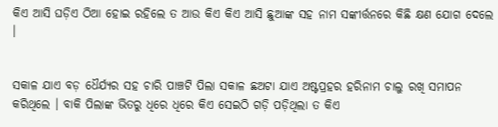କିଏ ଆସି ଘଡ଼ିଏ ଠିଆ ହୋଇ ରହିଲେ ତ ଆଉ କିଏ କିଏ ଆସି ଛୁଆଙ୍କ ସହ ନାମ ସଙ୍କୀର୍ତ୍ତନରେ କିଛି କ୍ଷଣ ଯୋଗ ଦେଲେ ।


ସକାଳ ଯାଏ ବଡ଼ ଧୈର୍ଯ୍ଯର ସହ ଚାରି ପାଞ୍ଚଟି ପିଲା ସକାଳ ଛଅଟା ଯାଏ ଅଷ୍ଟପ୍ରହର ହରିନାମ ଚାଲୁ ରଖି ସମାପନ କରିଥିଲେ । ବାକି ପିଲାଙ୍କ ଭିତରୁ ଧିରେ ଧିରେ କିଏ ସେଇଠି ଗଡ଼ି ପଡ଼ିଥିଲା ତ କିଏ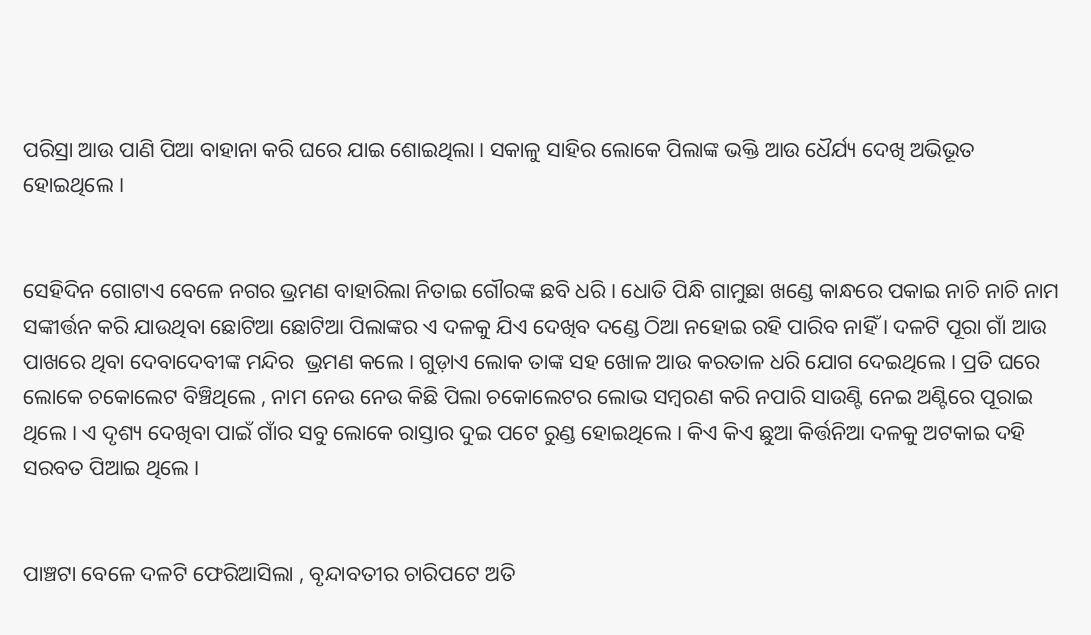ପରିସ୍ରା ଆଉ ପାଣି ପିଆ ବାହାନା କରି ଘରେ ଯାଇ ଶୋଇଥିଲା । ସକାଳୁ ସାହିର ଲୋକେ ପିଲାଙ୍କ ଭକ୍ତି ଆଉ ଧୈର୍ଯ୍ୟ ଦେଖି ଅଭିଭୂତ ହୋଇଥିଲେ ।


ସେହିଦିନ ଗୋଟାଏ ବେଳେ ନଗର ଭ୍ରମଣ ବାହାରିଲା ନିତାଇ ଗୌରଙ୍କ ଛବି ଧରି । ଧୋତି ପିନ୍ଧି ଗାମୁଛା ଖଣ୍ଡେ କାନ୍ଧରେ ପକାଇ ନାଚି ନାଚି ନାମ ସଙ୍କୀର୍ତ୍ତନ କରି ଯାଉଥିବା ଛୋଟିଆ ଛୋଟିଆ ପିଲାଙ୍କର ଏ ଦଳକୁ ଯିଏ ଦେଖିବ ଦଣ୍ଡେ ଠିଆ ନହୋଇ ରହି ପାରିବ ନାହିଁ । ଦଳଟି ପୂରା ଗାଁ ଆଉ ପାଖରେ ଥିବା ଦେବାଦେବୀଙ୍କ ମନ୍ଦିର  ଭ୍ରମଣ କଲେ । ଗୁଡ଼ାଏ ଲୋକ ତାଙ୍କ ସହ ଖୋଳ ଆଉ କରତାଳ ଧରି ଯୋଗ ଦେଇଥିଲେ । ପ୍ରତି ଘରେ ଲୋକେ ଚକୋଲେଟ ବିଞ୍ଚିଥିଲେ , ନାମ ନେଉ ନେଉ କିଛି ପିଲା ଚକୋଲେଟର ଲୋଭ ସମ୍ବରଣ କରି ନପାରି ସାଉଣ୍ଟି ନେଇ ଅଣ୍ଟିରେ ପୂରାଇ ଥିଲେ । ଏ ଦୃଶ୍ୟ ଦେଖିବା ପାଇଁ ଗାଁର ସବୁ ଲୋକେ ରାସ୍ତାର ଦୁଇ ପଟେ ରୁଣ୍ଡ ହୋଇଥିଲେ । କିଏ କିଏ ଛୁଆ କିର୍ତ୍ତନିଆ ଦଳକୁ ଅଟକାଇ ଦହି ସରବତ ପିଆଇ ଥିଲେ ।


ପାଞ୍ଚଟା ବେଳେ ଦଳଟି ଫେରିଆସିଲା , ବୃନ୍ଦାବତୀର ଚାରିପଟେ ଅତି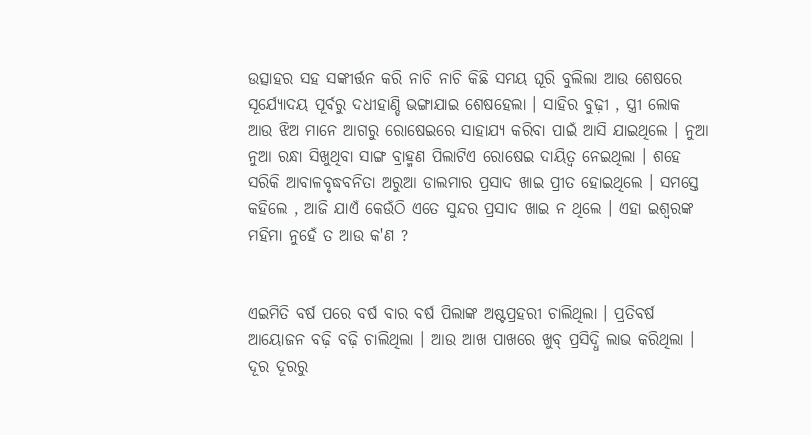ଉତ୍ସାହର ସହ ସଙ୍କୀର୍ତ୍ତନ କରି ନାଚି ନାଚି କିଛି ସମୟ ଘୂରି ବୁଲିଲା ଆଉ ଶେଷରେ ସୂର୍ଯ୍ୟୋଦୟ ପୂର୍ବରୁ ଦଧୀହାଣ୍ଡି ଭଙ୍ଗାଯାଇ ଶେଷହେଲା । ସାହିର ବୁଢ଼ୀ , ସ୍ତ୍ରୀ ଲୋକ ଆଉ ଝିଅ ମାନେ ଆଗରୁ ରୋଷେଇରେ ସାହାଯ୍ୟ କରିବା ପାଇଁ ଆସି ଯାଇଥିଲେ । ନୁଆ ନୁଆ ରନ୍ଧା ସିଖୁଥିବା ସାଙ୍ଗ ବ୍ରାହ୍ମଣ ପିଲାଟିଏ ରୋଷେଇ ଦାୟିତ୍ବ ନେଇଥିଲା । ଶହେ ସରିକି ଆବାଳବୃଦ୍ଧବନିତା ଅରୁଆ ଡାଲମାର ପ୍ରସାଦ ଖାଇ ପ୍ରୀତ ହୋଇଥିଲେ । ସମସ୍ତେ କହିଲେ , ଆଜି ଯାଏଁ କେଉଁଠି ଏତେ ସୁନ୍ଦର ପ୍ରସାଦ ଖାଇ ନ ଥିଲେ । ଏହା ଇଶ୍ୱରଙ୍କ ମହିମା ନୁହେଁ ତ ଆଉ କ'ଣ ?


ଏଇମିତି ବର୍ଷ ପରେ ବର୍ଷ ବାର ବର୍ଷ ପିଲାଙ୍କ ଅଷ୍ଟପ୍ରହରୀ ଚାଲିଥିଲା । ପ୍ରତିବର୍ଷ ଆୟୋଜନ ବଢ଼ି ବଢ଼ି ଚାଲିଥିଲା । ଆଉ ଆଖ ପାଖରେ ଖୁବ୍ ପ୍ରସିଦ୍ଧି ଲାଭ କରିଥିଲା ‌। ଦୂର ଦୂରରୁ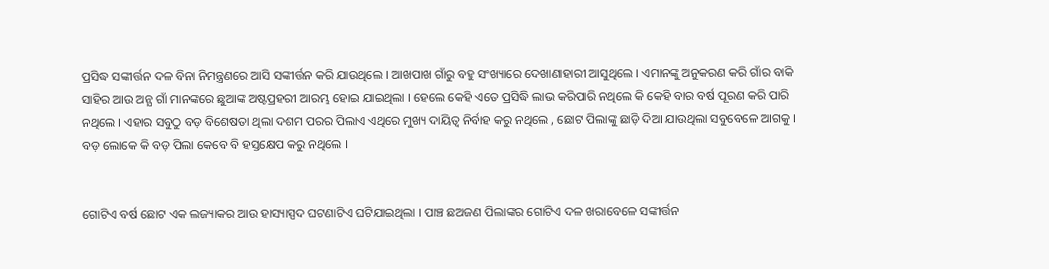ପ୍ରସିଦ୍ଧ ସଙ୍କୀର୍ତ୍ତନ ଦଳ ବିନା ନିମନ୍ତ୍ରଣରେ ଆସି ସଙ୍କୀର୍ତ୍ତନ କରି ଯାଉଥିଲେ । ଆଖପାଖ ଗାଁରୁ ବହୁ ସଂଖ୍ୟାରେ ଦେଖାଣାହାରୀ ଆସୁଥିଲେ । ଏମାନଙ୍କୁ ଅନୁକରଣ କରି ଗାଁର ବାକି ସାହିର ଆଉ ଅନ୍ଯ ଗାଁ ମାନଙ୍କରେ ଛୁଆଙ୍କ ଅଷ୍ଟପ୍ରହରୀ ଆରମ୍ଭ ହୋଇ ଯାଇଥିଲା । ହେଲେ କେହି ଏତେ ପ୍ରସିଦ୍ଧି ଲାଭ କରିପାରି ନଥିଲେ କି କେହି ବାର ବର୍ଷ ପୂରଣ କରି ପାରି ନଥିଲେ । ଏହାର ସବୁଠୁ ବଡ଼ ବିଶେଷତା ଥିଲା ଦଶମ ପରର ପିଲାଏ ଏଥିରେ ମୁଖ୍ୟ ଦାୟିତ୍ଵ ନିର୍ବାହ କରୁ ନଥିଲେ , ଛୋଟ ପିଲାଙ୍କୁ ଛାଡ଼ି ଦିଆ ଯାଉଥିଲା ସବୁବେଳେ ଆଗକୁ । ବଡ଼ ଲୋକେ କି ବଡ଼ ପିଲା କେବେ ବି ହସ୍ତକ୍ଷେପ କରୁ ନଥିଲେ ।


ଗୋଟିଏ ବର୍ଷ ଛୋଟ ଏକ ଲଜ୍ୟାକର ଆଉ ହାସ୍ୟାସ୍ପଦ ଘଟଣାଟିଏ ଘଟିଯାଇଥିଲା । ପାଞ୍ଚ ଛଅଜଣ ପିଲାଙ୍କର ଗୋଟିଏ ଦଳ ଖରାବେଳେ ସଙ୍କୀର୍ତ୍ତନ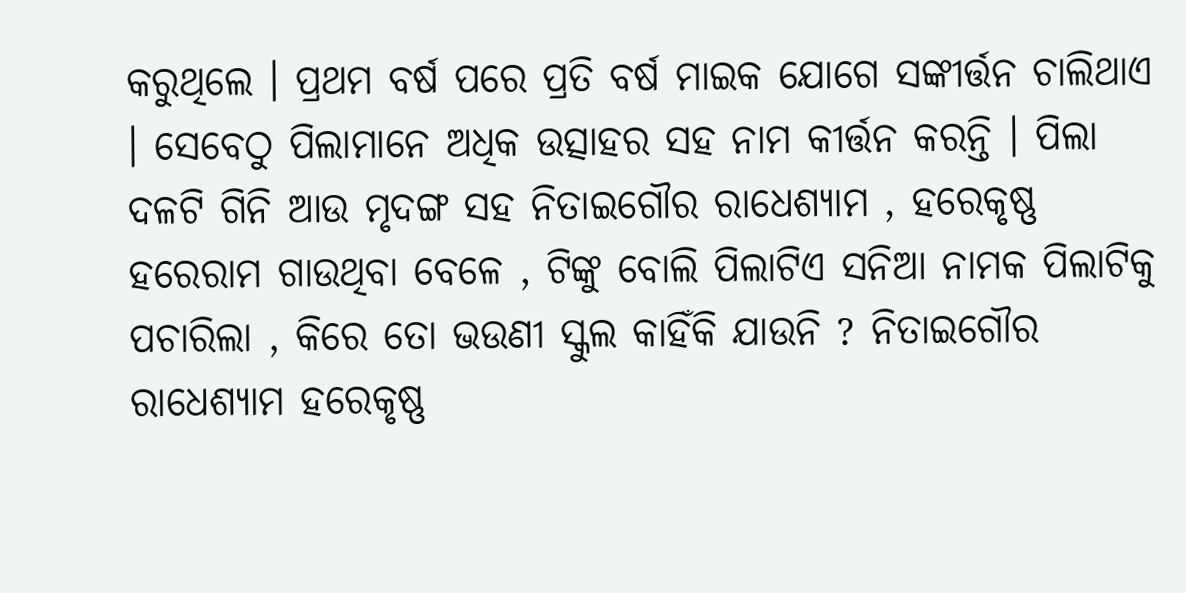କରୁଥିଲେ । ପ୍ରଥମ ବର୍ଷ ପରେ ପ୍ରତି ବର୍ଷ ମାଇକ ଯୋଗେ ସଙ୍କୀର୍ତ୍ତନ ଚାଲିଥାଏ‌ । ସେବେଠୁ ପିଲାମାନେ ଅଧିକ ଉତ୍ସାହର ସହ ନାମ କୀର୍ତ୍ତନ କରନ୍ତି । ପିଲା ଦଳଟି ଗିନି ଆଉ ମୃଦଙ୍ଗ ସହ ନିତାଇଗୌର ରାଧେଶ୍ଯାମ , ହରେକୃଷ୍ଣ ହରେରାମ ଗାଉଥିବା ବେଳେ , ଟିଙ୍କୁ ବୋଲି ପିଲାଟିଏ ସନିଆ ନାମକ ପିଲାଟିକୁ ପଚାରିଲା , କିରେ ତୋ ଭଉଣୀ ସ୍କୁଲ କାହିଁକି ଯାଉନି ? ନିତାଇଗୌର ରାଧେଶ୍ୟାମ ହରେକୃଷ୍ଣ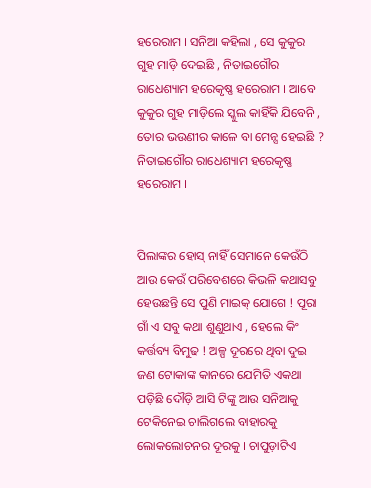ହରେରାମ । ସନିଆ କହିଲା , ସେ କୁକୁର ଗୁହ ମାଡ଼ି ଦେଇଛି , ନିତାଇଗୌର ରାଧେଶ୍ୟାମ ହରେକୃଷ୍ଣ ହରେରାମ । ଆବେ କୁକୁର ଗୁହ ମାଡ଼ିଲେ ସ୍କୁଲ କାହିଁକି ଯିବେନି , ତୋର ଭଉଣୀର କାଳେ ବା ମେନ୍ସ ହେଇଛି ? ନିତାଇଗୌର ରାଧେଶ୍ୟାମ ହରେକୃଷ୍ଣ ହରେରାମ ।


ପିଲାଙ୍କର ହୋସ୍ ନାହିଁ ସେମାନେ କେଉଁଠି ଆଉ କେଉଁ ପରିବେଶରେ କିଭଳି କଥାସବୁ ହେଉଛନ୍ତି ସେ ପୁଣି ମାଇକ୍ ଯୋଗେ ! ପୂରା ଗାଁ ଏ ସବୁ କଥା ଶୁଣୁଥାଏ , ହେଲେ କିଂ କର୍ତ୍ତବ୍ୟ ବିମୁଢ ! ଅଳ୍ପ ଦୂରରେ ଥିବା ଦୁଇ ଜଣ ଟୋକାଙ୍କ କାନରେ ଯେମିତି ଏକଥା ପଡ଼ିଛି ଦୌଡ଼ି ଆସି ଟିଙ୍କୁ ଆଉ ସନିଆକୁ ଟେକିନେଇ ଚାଲିଗଲେ ବାହାରକୁ ଲୋକଲୋଚନର ଦୂରକୁ । ଚାପୁଡ଼ାଟିଏ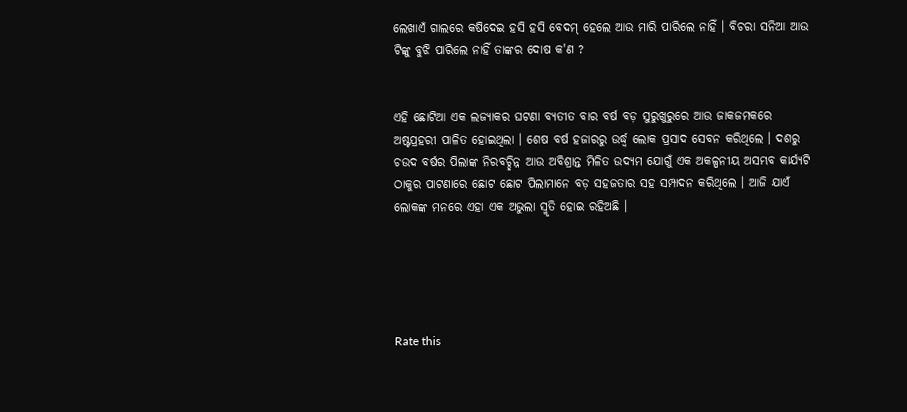ଲେଖାଏଁ ଗାଲରେ କଷିଦେଇ ହସି ହସି ବେଦମ୍ ହେଲେ ଆଉ ମାରି ପାରିଲେ ନାହିଁ । ବିଚରା ସନିଆ ଆଉ ଟିଙ୍କୁ ବୁଝି ପାରିଲେ ନାହିଁ ତାଙ୍କର ଦୋଷ କ'ଣ ?


ଏହି ଛୋଟିଆ ଏକ ଲଜ୍ୟାକର ଘଟଣା ବ୍ୟତୀତ ବାର ବର୍ଷ ବଡ଼ ସୁରୁଖୁରୁରେ ଆଉ ଜାକଜମକରେ ଅଷ୍ଟପ୍ରହରୀ ପାଳିତ ‌ହୋଇଥିଲା । ଶେଷ ବର୍ଷ ହଜାରରୁ ଉର୍ଦ୍ଧ୍ବ ଲୋକ ପ୍ରସାଦ ସେବନ କରିଥିଲେ । ‌ଦଶରୁ ଚଉଦ ବର୍ଷର ପିଲାଙ୍କ ନିରବଚ୍ଛିନ୍ନ ଆଉ ଅବିଶ୍ରାନ୍ତ ମିଳିତ ଉଦ୍ୟମ ଯୋଗୁଁ ଏକ ଅକଳ୍ପନୀୟ ଅସମ୍ଭବ କାର୍ଯ୍ୟଟି ଠାକୁର ପାଟଣାରେ ଛୋଟ ଛୋଟ ପିଲାମାନେ ବଡ଼ ସହଜତାର ସହ ସମ୍ପାଦନ କରିଥିଲେ । ଆଜି ଯାଏଁ ଲୋକଙ୍କ ମନରେ ଏହା ଏକ ଅଭୁଲା ସ୍ମୃତି ହୋଇ ରହିଅଛି ।





Rate this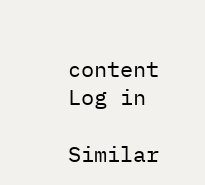content
Log in

Similar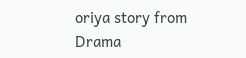oriya story from Drama